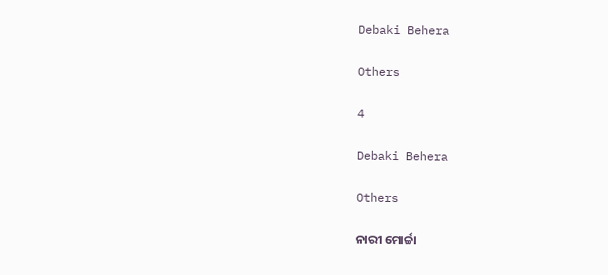Debaki Behera

Others

4

Debaki Behera

Others

ନାରୀ ମୋର୍ଚ୍ଚା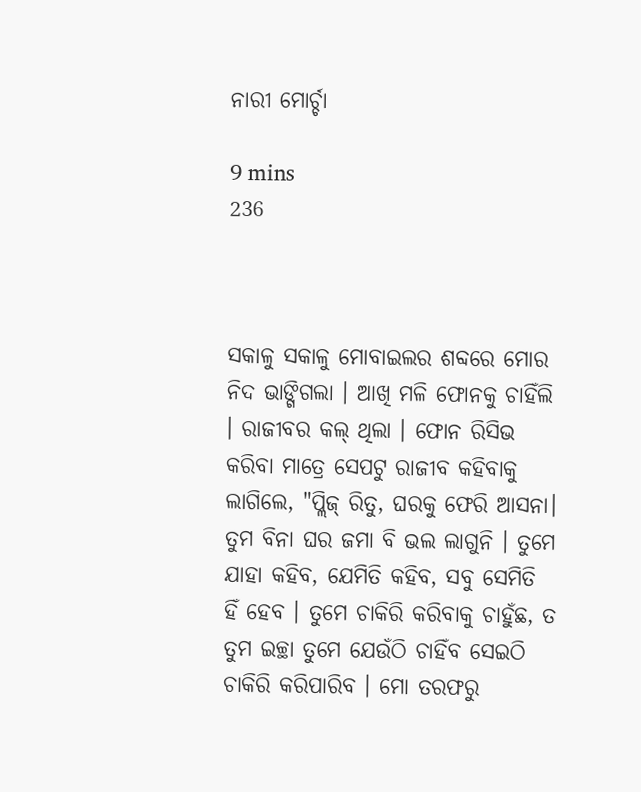ନାରୀ ମୋର୍ଚ୍ଚା

9 mins
236



ସକାଳୁ ସକାଳୁ ମୋବାଇଲର ଶବ୍ଦରେ ମୋର ନିଦ ଭାଙ୍ଗିଗଲା । ଆଖି ମଳି ଫୋନକୁ ଚାହିଁଲି । ରାଜୀବର କଲ୍ ଥିଲା । ଫୋନ ରିସିଭ କରିବା ମାତ୍ରେ ସେପଟୁ ରାଜୀବ କହିବାକୁ ଲାଗିଲେ, "ପ୍ଲିଜ୍ ରିତୁ, ଘରକୁ ଫେରି ଆସନା। ତୁମ ବିନା ଘର ଜମା ବି ଭଲ ଲାଗୁନି । ତୁମେ ଯାହା କହିବ, ଯେମିତି କହିବ, ସବୁ ସେମିତି ହିଁ ହେବ । ତୁମେ ଚାକିରି କରିବାକୁ ଚାହୁଁଛ, ତ ତୁମ ଇଚ୍ଛା ତୁମେ ଯେଉଁଠି ଚାହିଁବ ସେଇଠି ଚାକିରି କରିପାରିବ । ମୋ ତରଫରୁ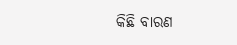କିଛି ବାରଣ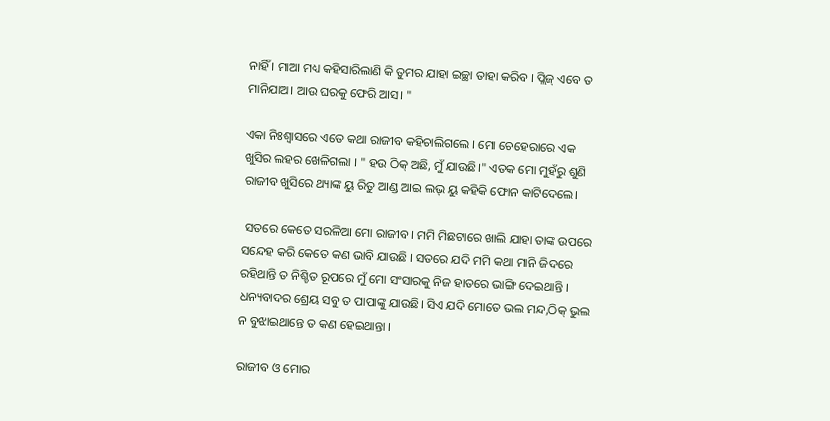ନାହିଁ । ମାଆ ମଧ୍ୟ କହିସାରିଲାଣି କି ତୁମର ଯାହା ଇଚ୍ଛା ତାହା କରିବ । ପ୍ଲିଜ୍ ଏବେ ତ ମାନିଯାଅ। ଆଉ ଘରକୁ ଫେରି ଆସ। "

ଏକା ନିଃଶ୍ୱାସରେ ଏତେ କଥା ରାଜୀବ କହିଚାଲିଗଲେ । ମୋ ଚେହେରାରେ ଏକ ଖୁସିର ଲହର ଖେଳିଗଲା । " ହଉ ଠିକ୍ ଅଛି, ମୁଁ ଯାଉଛି।" ଏତକ ମୋ ମୁହଁରୁ ଶୁଣି ରାଜୀବ ଖୁସିରେ ଥ୍ୟାଙ୍କ ୟୁ ରିତୁ ଆଣ୍ଡ ଆଇ ଲଭ୍ ୟୁ କହିକି ଫୋନ କାଟିଦେଲେ।

 ସତରେ କେତେ ସରଳିଆ ମୋ ରାଜୀବ । ମମି ମିଛଟାରେ ଖାଲି ଯାହା ତାଙ୍କ ଉପରେ ସନ୍ଦେହ କରି କେତେ କଣ ଭାବି ଯାଉଛି । ସତରେ ଯଦି ମମି କଥା ମାନି ଜିଦରେ ରହିଥାନ୍ତି ତ ନିଶ୍ଚିତ ରୂପରେ ମୁଁ ମୋ ସଂସାରକୁ ନିଜ ହାତରେ ଭାଙ୍ଗି ଦେଇଥାନ୍ତି । ଧନ୍ୟବାଦର ଶ୍ରେୟ ସବୁ ତ ପାପାଙ୍କୁ ଯାଉଛି। ସିଏ ଯଦି ମୋତେ ଭଲ ମନ୍ଦ,ଠିକ୍ ଭୁଲ ନ ବୁଝାଇଥାନ୍ତେ ତ କଣ ହେଇଥାନ୍ତା ।

ରାଜୀବ ଓ ମୋର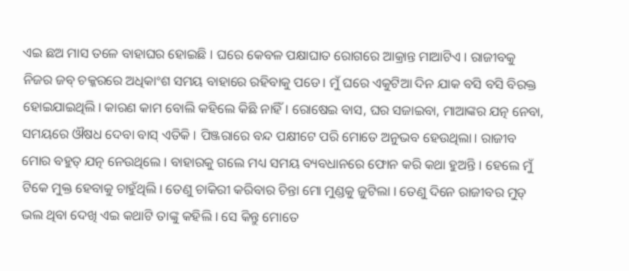ଏଇ ଛଅ ମାସ ତଳେ ବାହାଘର ହୋଇଛି । ଘରେ କେବଳ ପକ୍ଷାଘାତ ରୋଗରେ ଆକ୍ରାନ୍ତ ମାଆଟିଏ। ରାଜୀବକୁ ନିଜର ଜବ୍ ଚକ୍କରରେ ଅଧିକାଂଶ ସମୟ ବାହାରେ ରହିବାକୁ ପଡେ। ମୁଁ ଘରେ ଏକୁଟିଆ ଦିନ ଯାକ ବସି ବସି ବିରକ୍ତ ହୋଇଯାଇଥିଲି। କାରଣ କାମ ବୋଲି କହିଲେ କିଛି ନାହିଁ । ରୋଷେଇ ବାସ, ଘର ସଜାଇବା, ମାଆଙ୍କର ଯତ୍ନ ନେବା, ସମୟରେ ଔଷଧ ଦେବା ବାସ୍ ଏତିକି । ପିଞ୍ଜରାରେ ବନ୍ଦ ପକ୍ଷୀଟେ ପରି ମୋତେ ଅନୁଭବ ହେଉଥିଲା। ରାଜୀବ ମୋର ବହୁତ୍ ଯତ୍ନ ନେଉଥିଲେ । ବାହାରକୁ ଗଲେ ମଧ୍ୟ ସମୟ ବ୍ୟବଧାନରେ ଫୋନ କରି କଥା ହୁଅନ୍ତି । ହେଲେ ମୁଁ ଟିକେ ମୁକ୍ତ ହେବାକୁ ଚାହୁଁଥିଲି। ତେଣୁ ଚାକିରୀ କରିବାର ଚିନ୍ତା ମୋ ମୁଣ୍ଡକୁ ଜୁଟିଲା । ତେଣୁ ଦିନେ ରାଜୀବର ମୁଡ୍ ଭଲ ଥିବା ଦେଖି ଏଇ କଥାଟି ତାଙ୍କୁ କହିଲି । ସେ କିନ୍ତୁ ମୋତେ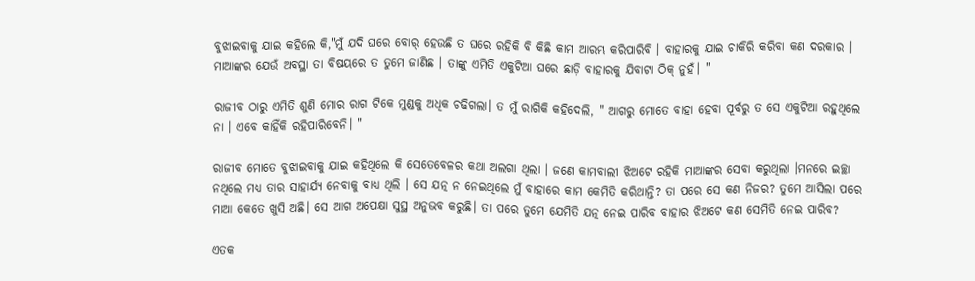ବୁଝାଇବାକୁ ଯାଇ କହିଲେ କି,"ମୁଁ ଯଦି ଘରେ ବୋର୍ ହେଉଛି ତ ଘରେ ରହିକି ବି କିଛି କାମ ଆରମ୍ଭ କରିପାରିବି । ବାହାରକୁ ଯାଇ ଚାକିରି କରିବା କଣ ଦରକାର । ମାଆଙ୍କର ଯେଉଁ ଅବସ୍ଥା ତା ବିଷୟରେ ତ ତୁମେ ଜାଣିଛ । ତାଙ୍କୁ ଏମିତି ଏକୁଟିଆ ଘରେ ଛାଡ଼ି ବାହାରକୁ ଯିବାଟା ଠିକ୍ ନୁହଁ। "

ରାଜୀବ ଠାରୁ ଏମିତି ଶୁଣି ମୋର ରାଗ ଟିକେ ମୁଣ୍ଡକୁ ଅଧିକ ଚଢିଗଲା। ତ ମୁଁ ରାଗିକି କହିଦେଲି, " ଆଗରୁ ମୋତେ ବାହା ହେବା ପୂର୍ବରୁ ତ ସେ ଏକୁଟିଆ ରହୁଥିଲେ ନା । ଏବେ କାହିଁକି ରହିପାରିବେନି। "

ରାଜୀବ ମୋତେ ବୁଝାଇବାକୁ ଯାଇ କହିଥିଲେ କି ସେତେବେଳର କଥା ଅଲଗା ଥିଲା । ଜଣେ କାମବାଲୀ ଝିଅଟେ ରହିକି ମାଆଙ୍କର ସେବା କରୁଥିଲା ।ମନରେ ଇଚ୍ଛା ନଥିଲେ ମଧ୍ୟ ତାର ସାହାର୍ଯ୍ୟ ନେବାକୁ ବାଧ୍ୟ ଥିଲି । ସେ ଯତ୍ନ ନ ନେଇଥିଲେ ମୁଁ ବାହାରେ କାମ କେମିତି କରିଥାନ୍ତି? ତା ପରେ ସେ କଣ ନିଜର? ତୁମେ ଆସିଲା ପରେ ମାଆ କେତେ ଖୁସି ଅଛି। ସେ ଆଗ ଅପେକ୍ଷା ସୁସ୍ଥ ଅନୁଭବ କରୁଛି। ତା ପରେ ତୁମେ ଯେମିତି ଯତ୍ନ ନେଇ ପାରିବ ବାହାର ଝିଅଟେ କଣ ସେମିତି ନେଇ ପାରିବ?

ଏତକ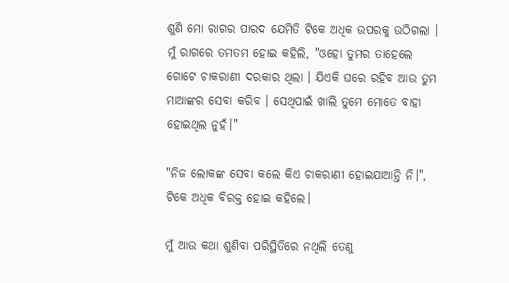ଶୁଣି ମୋ ରାଗର ପାରଦ ଯେମିତି ଟିକେ ଅଧିକ ଉପରକୁ ଉଠିଗଲା । ମୁଁ ରାଗରେ ତମତମ ହୋଇ କହିଲି, "ଓହୋ ତୁମର ତାହେଲେ ଗୋଟେ ଚାକରାଣୀ ଦରକାର ଥିଲା । ଯିଏକି ଘରେ ରହିବ ଆଉ ତୁମ ମାଆଙ୍କର ସେବା କରିବ । ସେଥିପାଇଁ ଖାଲି ତୁମେ ମୋତେ ବାହା ହୋଇଥିଲ ନୁହଁ।"

"ନିଜ ଲୋକଙ୍କ ସେବା କଲେ କିଏ ଚାକରାଣୀ ହୋଇଯାଆନ୍ତି ନି।", ଟିକେ ଅଧିକ ବିରକ୍ତ ହୋଇ କହିଲେ।

ମୁଁ ଆଉ କଥା ଶୁଣିବା ପରିସ୍ଥିତିରେ ନଥିଲି ତେଣୁ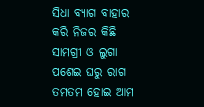ସିଧା ବ୍ୟାଗ ବାହାର କରି ନିଜର କିଛି ସାମଗ୍ରୀ ଓ ଲୁଗା ପଶେଇ ଘରୁ ରାଗ ତମତମ ହୋଇ ଆମ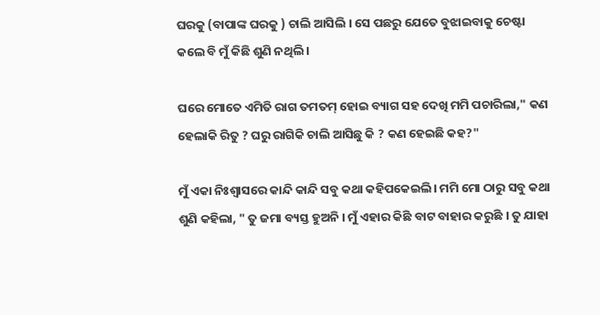ଘରକୁ (ବାପାଙ୍କ ଘରକୁ ) ଚାଲି ଆସିଲି । ସେ ପଛରୁ ଯେତେ ବୁଝାଇବାକୁ ଚେଷ୍ଟା କଲେ ବି ମୁଁ କିଛି ଶୁଣି ନଥିଲି ।

ଘରେ ମୋତେ ଏମିତି ରାଗ ତମତମ୍ ହୋଇ ବ୍ୟାଗ ସହ ଦେଖି ମମି ପଚାରିଲା," କଣ ହେଲାକି ରିତୁ ? ଘରୁ ରାଗିକି ଚାଲି ଆସିଛୁ କି ? କଣ ହେଇଛି କହ?"

ମୁଁ ଏକା ନିଃଶ୍ୱାସରେ କାନ୍ଦି କାନ୍ଦି ସବୁ କଥା କହିପକେଇଲି। ମମି ମୋ ଠାରୁ ସବୁ କଥା ଶୁଣି କହିଲା, " ତୁ ଜମା ବ୍ୟସ୍ତ ହୁଅନି । ମୁଁ ଏହାର କିଛି ବାଟ ବାହାର କରୁଛି । ତୁ ଯାହା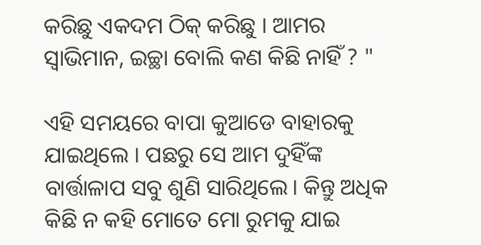କରିଛୁ ଏକଦମ ଠିକ୍ କରିଛୁ । ଆମର ସ୍ୱାଭିମାନ, ଇଚ୍ଛା ବୋଲି କଣ କିଛି ନାହିଁ ? "

ଏହି ସମୟରେ ବାପା କୁଆଡେ ବାହାରକୁ ଯାଇଥିଲେ । ପଛରୁ ସେ ଆମ ଦୁହିଁଙ୍କ ବାର୍ତ୍ତାଳାପ ସବୁ ଶୁଣି ସାରିଥିଲେ। କିନ୍ତୁ ଅଧିକ କିଛି ନ କହି ମୋତେ ମୋ ରୁମକୁ ଯାଇ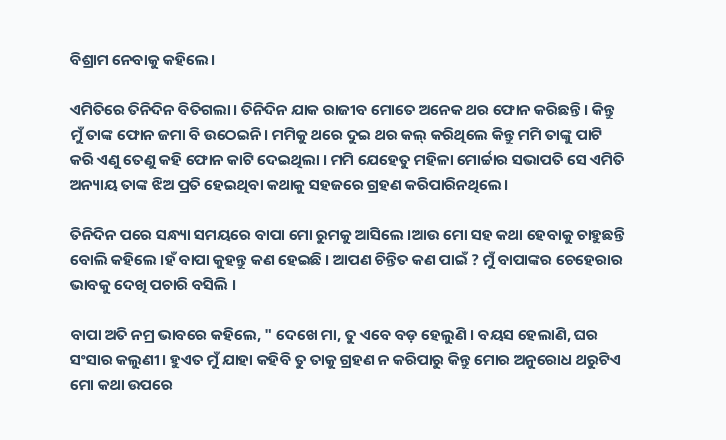ବିଶ୍ରାମ ନେବାକୁ କହିଲେ।

ଏମିତିରେ ତିନିଦିନ ବିତିଗଲା। ତିନିଦିନ ଯାକ ରାଜୀବ ମୋତେ ଅନେକ ଥର ଫୋନ କରିଛନ୍ତି । କିନ୍ତୁ ମୁଁ ତାଙ୍କ ଫୋନ ଜମା ବି ଉଠେଇନି। ମମିକୁ ଥରେ ଦୁଇ ଥର କଲ୍ କରିଥିଲେ କିନ୍ତୁ ମମି ତାଙ୍କୁ ପାଟି କରି ଏଣୁ ତେଣୁ କହି ଫୋନ କାଟି ଦେଇଥିଲା । ମମି ଯେହେତୁ ମହିଳା ମୋର୍ଚ୍ଚାର ସଭାପତି ସେ ଏମିତି ଅନ୍ୟାୟ ତାଙ୍କ ଝିଅ ପ୍ରତି ହେଇଥିବା କଥାକୁ ସହଜରେ ଗ୍ରହଣ କରିପାରିନଥିଲେ।

ତିନିଦିନ ପରେ ସନ୍ଧ୍ୟା ସମୟରେ ବାପା ମୋ ରୁମକୁ ଆସିଲେ ।ଆଉ ମୋ ସହ କଥା ହେବାକୁ ଚାହୁଛନ୍ତି ବୋଲି କହିଲେ ।ହଁ ବାପା କୁହନ୍ତୁ କଣ ହେଇଛି । ଆପଣ ଚିନ୍ତିତ କଣ ପାଇଁ ? ମୁଁ ବାପାଙ୍କର ଚେହେରାର ଭାବକୁ ଦେଖି ପଚାରି ବସିଲି ।

ବାପା ଅତି ନମ୍ର ଭାବରେ କହିଲେ, " ଦେଖେ ମା, ତୁ ଏବେ ବଡ଼ ହେଲୁଣି । ବୟସ ହେଲାଣି, ଘର ସଂସାର କଲୁଣୀ। ହୁଏତ ମୁଁ ଯାହା କହିବି ତୁ ତାକୁ ଗ୍ରହଣ ନ କରିପାରୁ କିନ୍ତୁ ମୋର ଅନୁରୋଧ ଥରୁଟିଏ ମୋ କଥା ଉପରେ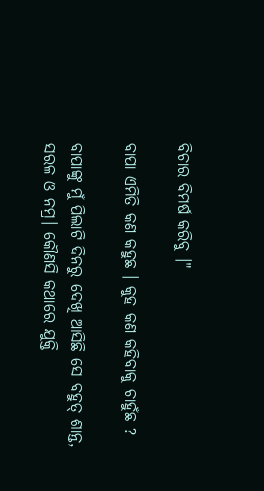ବିଚାର ବିମର୍ଷ କରିବୁ ।"

ବାପା ଏମିତି କଣ କହୁଛ । କୁହ କଣ କହିବାକୁ ଚାହୁଁଛ ?

ବାପାଙ୍କୁ ମୁଁ ପିଲାଟି ଦିନରୁ ଦେଖି ଆସିଛି ସେ ବହୁତ୍ ଶାନ୍ତ, ସରଳ ଓ ନମ୍ର। କୌଣସି କଥାରେ ଯୁକ୍ତି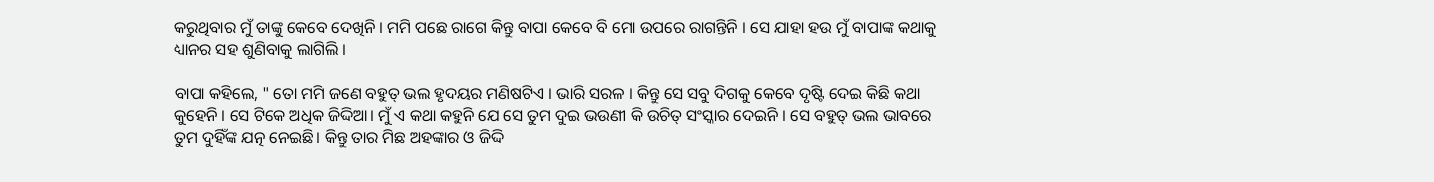କରୁଥିବାର ମୁଁ ତାଙ୍କୁ କେବେ ଦେଖିନି । ମମି ପଛେ ରାଗେ କିନ୍ତୁ ବାପା କେବେ ବି ମୋ ଉପରେ ରାଗନ୍ତିନି । ସେ ଯାହା ହଉ ମୁଁ ବାପାଙ୍କ କଥାକୁ ଧ୍ୟାନର ସହ ଶୁଣିବାକୁ ଲାଗିଲି ।

ବାପା କହିଲେ, " ତୋ ମମି ଜଣେ ବହୁତ୍ ଭଲ ହୃଦୟର ମଣିଷଟିଏ । ଭାରି ସରଳ । କିନ୍ତୁ ସେ ସବୁ ଦିଗକୁ କେବେ ଦୃଷ୍ଟି ଦେଇ କିଛି କଥା କୁହେନି । ସେ ଟିକେ ଅଧିକ ଜିଦ୍ଦିଆ। ମୁଁ ଏ କଥା କହୁନି ଯେ ସେ ତୁମ ଦୁଇ ଭଉଣୀ କି ଉଚିତ୍ ସଂସ୍କାର ଦେଇନି । ସେ ବହୁତ୍ ଭଲ ଭାବରେ ତୁମ ଦୁହିଁଙ୍କ ଯତ୍ନ ନେଇଛି। କିନ୍ତୁ ତାର ମିଛ ଅହଙ୍କାର ଓ ଜିଦ୍ଦି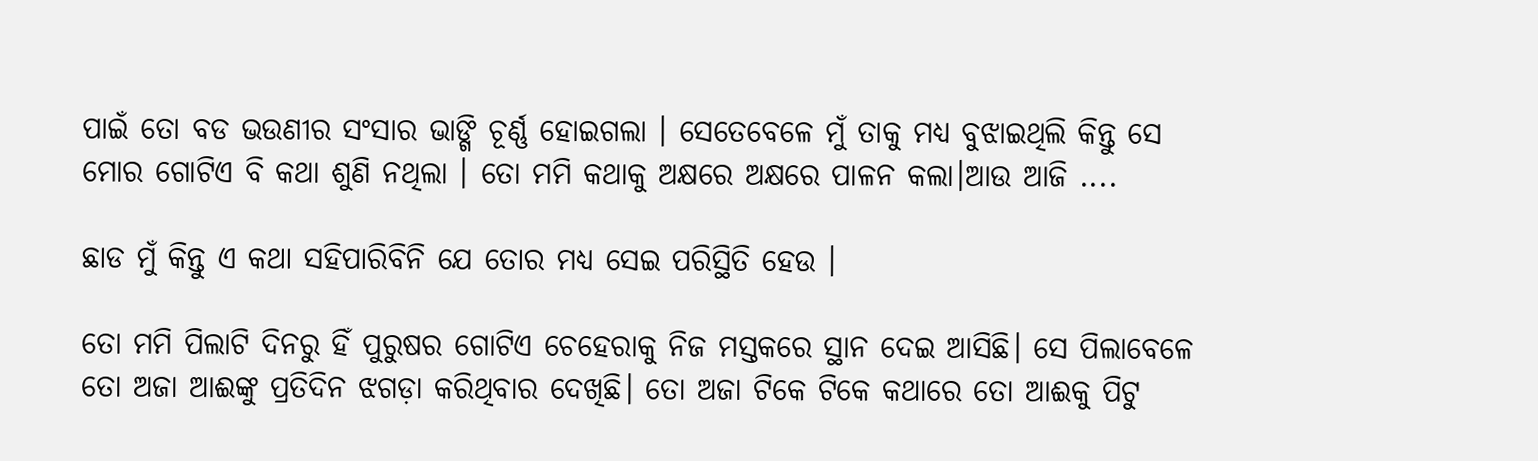ପାଇଁ ତୋ ବଡ ଭଉଣୀର ସଂସାର ଭାଙ୍ଗି ଚୂର୍ଣ୍ଣ ହୋଇଗଲା । ସେତେବେଳେ ମୁଁ ତାକୁ ମଧ୍ୟ ବୁଝାଇଥିଲି କିନ୍ତୁ ସେ ମୋର ଗୋଟିଏ ବି କଥା ଶୁଣି ନଥିଲା । ତୋ ମମି କଥାକୁ ଅକ୍ଷରେ ଅକ୍ଷରେ ପାଳନ କଲା।ଆଉ ଆଜି ....

ଛାଡ ମୁଁ କିନ୍ତୁ ଏ କଥା ସହିପାରିବିନି ଯେ ତୋର ମଧ୍ୟ ସେଇ ପରିସ୍ଥିତି ହେଉ ।

ତୋ ମମି ପିଲାଟି ଦିନରୁ ହିଁ ପୁରୁଷର ଗୋଟିଏ ଚେହେରାକୁ ନିଜ ମସ୍ତକରେ ସ୍ଥାନ ଦେଇ ଆସିଛି। ସେ ପିଲାବେଳେ ତୋ ଅଜା ଆଈଙ୍କୁ ପ୍ରତିଦିନ ଝଗଡ଼ା କରିଥିବାର ଦେଖିଛି। ତୋ ଅଜା ଟିକେ ଟିକେ କଥାରେ ତୋ ଆଈକୁ ପିଟୁ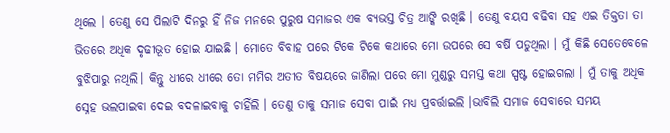ଥିଲେ । ତେଣୁ ସେ ପିଲାଟି ଦିନରୁ ହିଁ ନିଜ ମନରେ ପୁରୁଷ ସମାଜର ଏକ ବ୍ୟଭସ୍ତ ଚିତ୍ର ଆଙ୍କି ରଖିଛି । ତେଣୁ ବୟସ ବଢିବା ସହ ଏଇ ତିକ୍ତତା ତା ଭିତରେ ଅଧିକ ଦୃଢୀଭୂତ ହୋଇ ଯାଇଛି । ମୋତେ ବିବାହ ପରେ ଟିକେ ଟିକେ କଥାରେ ମୋ ଉପରେ ସେ ବର୍ଷି ପଡୁଥିଲା । ମୁଁ କିଛି ସେତେବେଳେ ବୁଝିପାରୁ ନଥିଲି। କିନ୍ତୁ ଧୀରେ ଧୀରେ ତୋ ମମିର ଅତୀତ ବିଷୟରେ ଜାଣିଲା ପରେ ମୋ ମୁଣ୍ଡରୁ ସମସ୍ତ କଥା ସ୍ପଷ୍ଟ ହୋଇଗଲା । ମୁଁ ତାକୁ ଅଧିକ ସ୍ନେହ ଭଲପାଇବା ଦେଇ ବଦଳାଇବାକୁ ଚାହିଁଲି । ତେଣୁ ତାକୁ ସମାଜ ସେବା ପାଇଁ ମଧ୍ୟ ପ୍ରବର୍ତ୍ତାଇଲି ।ଭାବିଲି ସମାଜ ସେବାରେ ସମୟ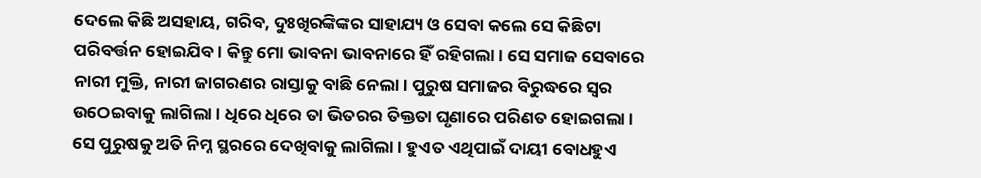ଦେଲେ କିଛି ଅସହାୟ, ଗରିବ, ଦୁଃଖିରଙ୍କିଙ୍କର ସାହାଯ୍ୟ ଓ ସେବା କଲେ ସେ କିଛିଟା ପରିବର୍ତ୍ତନ ହୋଇଯିବ । କିନ୍ତୁ ମୋ ଭାବନା ଭାବନାରେ ହିଁ ରହିଗଲା । ସେ ସମାଜ ସେବାରେ ନାରୀ ମୁକ୍ତି, ନାରୀ ଜାଗରଣର ରାସ୍ତାକୁ ବାଛି ନେଲା। ପୁରୁଷ ସମାଜର ବିରୁଦ୍ଧରେ ସ୍ୱର ଉଠେଇବାକୁ ଲାଗିଲା । ଧିରେ ଧିରେ ତା ଭିତରର ତିକ୍ତତା ଘୃଣାରେ ପରିଣତ ହୋଇଗଲା । ସେ ପୁରୁଷକୁ ଅତି ନିମ୍ନ ସ୍ଥରରେ ଦେଖିବାକୁ ଲାଗିଲା । ହୁଏତ ଏଥିପାଇଁ ଦାୟୀ ବୋଧହୁଏ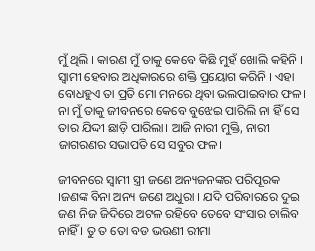ମୁଁ ଥିଲି । କାରଣ ମୁଁ ତାକୁ କେବେ କିଛି ମୁହଁ ଖୋଲି କହିନି । ସ୍ୱାମୀ ହେବାର ଅଧିକାରରେ ଶକ୍ତି ପ୍ରୟୋଗ କରିନି । ଏହା ବୋଧହୁଏ ତା ପ୍ରତି ମୋ ମନରେ ଥିବା ଭଲପାଇବାର ଫଳ। ନା ମୁଁ ତାକୁ ଜୀବନରେ କେବେ ବୁଝେଇ ପାରିଲି ନା ହିଁ ସେ ତାର ଯିଦ୍ଦୀ ଛାଡ଼ି ପାରିଲା। ଆଜି ନାରୀ ମୁକ୍ତି, ନାରୀ ଜାଗରଣର ସଭାପତି ସେ ସବୁର ଫଳ।

ଜୀବନରେ ସ୍ଵାମୀ ସ୍ତ୍ରୀ ଜଣେ ଅନ୍ୟଜନଙ୍କର ପରିପୂରକ ।ଜଣଙ୍କ ବିନା ଅନ୍ୟ ଜଣେ ଅଧୁରା । ଯଦି ପରିବାରରେ ଦୁଇ ଜଣ ନିଜ ଜିଦିରେ ଅଟଳ ରହିବେ ତେବେ ସଂସାର ଚାଲିବ ନାହିଁ । ତୁ ତ ତୋ ବଡ ଭଉଣୀ ରୀମା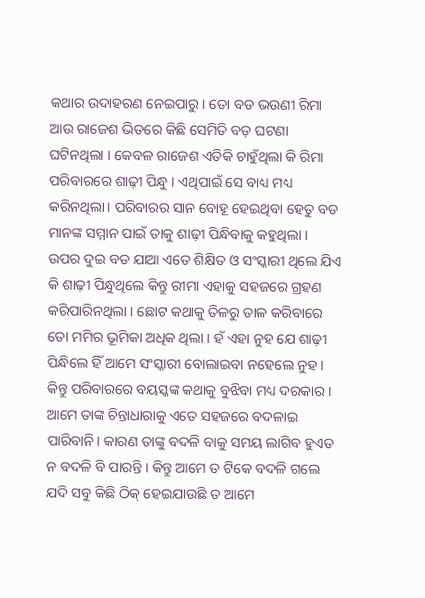କଥାର ଉଦାହରଣ ନେଇପାରୁ। ତୋ ବଡ ଭଉଣୀ ରିମା ଆଉ ରାଜେଶ ଭିତରେ କିଛି ସେମିତି ବଡ଼ ଘଟଣା ଘଟିନଥିଲା । କେବଳ ରାଜେଶ ଏତିକି ଚାହୁଁଥିଲା କି ରିମା ପରିବାରରେ ଶାଢ଼ୀ ପିନ୍ଧୁ । ଏଥିପାଇଁ ସେ ବାଧ୍ୟ ମଧ୍ୟ କରିନଥିଲା। ପରିବାରର ସାନ ବୋହୂ ହେଇଥିବା ହେତୁ ବଡ ମାନଙ୍କ ସମ୍ମାନ ପାଇଁ ତାକୁ ଶାଢ଼ୀ ପିନ୍ଧିବାକୁ କହୁଥିଲା । ଉପର ଦୁଇ ବଡ ଯାଆ ଏତେ ଶିକ୍ଷିତ ଓ ସଂସ୍କାରୀ ଥିଲେ ଯିଏ କି ଶାଢ଼ୀ ପିନ୍ଧୁଥିଲେ କିନ୍ତୁ ରୀମା ଏହାକୁ ସହଜରେ ଗ୍ରହଣ କରିପାରିନଥିଲା । ଛୋଟ କଥାକୁ ତିଳରୁ ତାଳ କରିବାରେ ତୋ ମମିର ଭୂମିକା ଅଧିକ ଥିଲା । ହଁ ଏହା ନୁହ ଯେ ଶାଢ଼ୀ ପିନ୍ଧିଲେ ହିଁ ଆମେ ସଂସ୍କାରୀ ବୋଲାଇବା ନହେଲେ ନୁହ । କିନ୍ତୁ ପରିବାରରେ ବୟସ୍କଙ୍କ କଥାକୁ ବୁଝିବା ମଧ୍ୟ ଦରକାର । ଆମେ ତାଙ୍କ ଚିନ୍ତାଧାରାକୁ ଏତେ ସହଜରେ ବଦଳାଇ ପାରିବାନି। କାରଣ ତାଙ୍କୁ ବଦଳି ବାକୁ ସମୟ ଲାଗିବ ହୁଏତ ନ ବଦଳି ବି ପାରନ୍ତି । କିନ୍ତୁ ଆମେ ତ ଟିକେ ବଦଳି ଗଲେ ଯଦି ସବୁ କିଛି ଠିକ୍ ହେଇଯାଉଛି ତ ଆମେ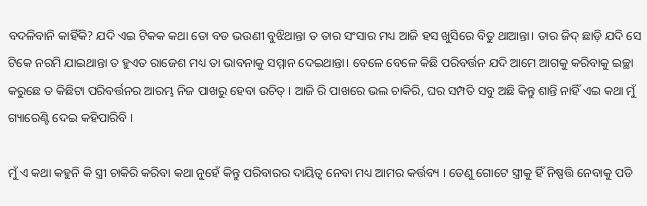ବଦଳିବାନି କାହିଁକି? ଯଦି ଏଇ ଟିକକ କଥା ତୋ ବଡ ଭଉଣୀ ବୁଝିଥାନ୍ତା ତ ତାର ସଂସାର ମଧ୍ୟ ଆଜି ହସ ଖୁସିରେ ବିତୁ ଥାଆନ୍ତା। ତାର ଜିଦ୍ ଛାଡ଼ି ଯଦି ସେ ଟିକେ ନରମି ଯାଇଥାନ୍ତା ତ ହୁଏତ ରାଜେଶ ମଧ୍ୟ ତା ଭାବନାକୁ ସମ୍ମାନ ଦେଇଥାନ୍ତା। ବେଳେ ବେଳେ କିଛି ପରିବର୍ତ୍ତନ ଯଦି ଆମେ ଆଗକୁ କରିବାକୁ ଇଚ୍ଛା କରୁଛେ ତ କିଛିଟା ପରିବର୍ତ୍ତନର ଆରମ୍ଭ ନିଜ ପାଖରୁ ହେବା ଉଚିତ୍ । ଆଜି ରି ପାଖରେ ଭଲ ଚାକିରି, ଘର ସମ୍ପତି ସବୁ ଅଛି କିନ୍ତୁ ଶାନ୍ତି ନାହିଁ ଏଇ କଥା ମୁଁ ଗ୍ୟାରେଣ୍ଟି ଦେଇ କହିପାରିବି ।

ମୁଁ ଏ କଥା କହୁନି କି ସ୍ତ୍ରୀ ଚାକିରି କରିବା କଥା ନୁହେଁ କିନ୍ତୁ ପରିବାରର ଦାୟିତ୍ଵ ନେବା ମଧ୍ୟ ଆମର କର୍ତ୍ତବ୍ୟ । ତେଣୁ ଗୋଟେ ସ୍ତ୍ରୀକୁ ହିଁ ନିଷ୍ପତ୍ତି ନେବାକୁ ପଡି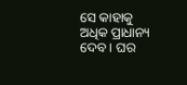ସେ କାହାକୁ ଅଧିକ ପ୍ରାଧାନ୍ୟ ଦେବ। ଘର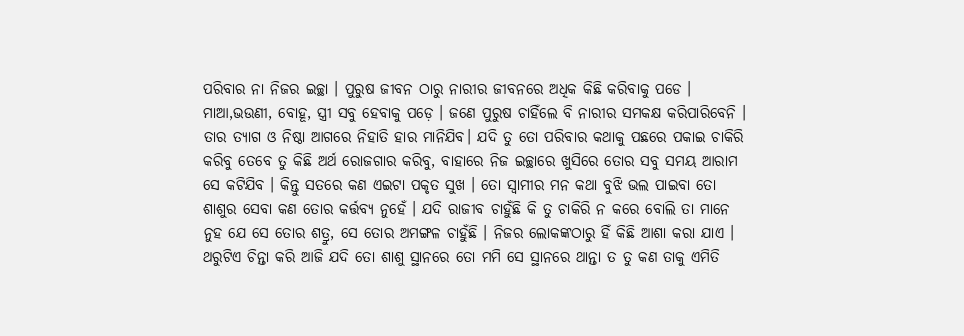ପରିବାର ନା ନିଜର ଇଚ୍ଛା । ପୁରୁଷ ଜୀବନ ଠାରୁ ନାରୀର ଜୀବନରେ ଅଧିକ କିଛି କରିବାକୁ ପଡେ । ମାଆ,ଭଉଣୀ, ବୋହୂ, ସ୍ତ୍ରୀ ସବୁ ହେବାକୁ ପଡ଼େ । ଜଣେ ପୁରୁଷ ଚାହିଁଲେ ବି ନାରୀର ସମକକ୍ଷ କରିପାରିବେନି । ତାର ତ୍ୟାଗ ଓ ନିଷ୍ଠା ଆଗରେ ନିହାତି ହାର ମାନିଯିବ। ଯଦି ତୁ ତୋ ପରିବାର କଥାକୁ ପଛରେ ପକାଇ ଚାକିରି କରିବୁ ତେବେ ତୁ କିଛି ଅର୍ଥ ରୋଜଗାର କରିବୁ, ବାହାରେ ନିଜ ଇଚ୍ଛାରେ ଖୁସିରେ ତୋର ସବୁ ସମୟ ଆରାମ ସେ କଟିଯିବ । କିନ୍ତୁ ସତରେ କଣ ଏଇଟା ପକୃତ ସୁଖ । ତୋ ସ୍ୱାମୀର ମନ କଥା ବୁଝି ଭଲ ପାଇବା ତୋ ଶାଶୁର ସେବା କଣ ତୋର କର୍ତ୍ତବ୍ୟ ନୁହେଁ । ଯଦି ରାଜୀବ ଚାହୁଁଛି କି ତୁ ଚାକିରି ନ କରେ ବୋଲି ତା ମାନେ ନୁହ ଯେ ସେ ତୋର ଶତ୍ରୁ, ସେ ତୋର ଅମଙ୍ଗଳ ଚାହୁଁଛି । ନିଜର ଲୋକଙ୍କଠାରୁ ହିଁ କିଛି ଆଶା କରା ଯାଏ । ଥରୁଟିଏ ଚିନ୍ତା କରି ଆଜି ଯଦି ତୋ ଶାଶୁ ସ୍ଥାନରେ ତୋ ମମି ସେ ସ୍ଥାନରେ ଥାନ୍ତା ତ ତୁ କଣ ତାକୁ ଏମିତି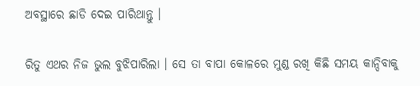ଅବସ୍ଥାରେ ଛାଡି ଦେଇ ପାରିଥାନ୍ତୁ ।

ରିତୁ ଏଥର ନିଜ ଭୁଲ ବୁଝିପାରିଲା । ସେ ତା ବାପା କୋଳରେ ମୁଣ୍ଡ ରଖି କିଛି ସମୟ କାନ୍ଦିବାକୁ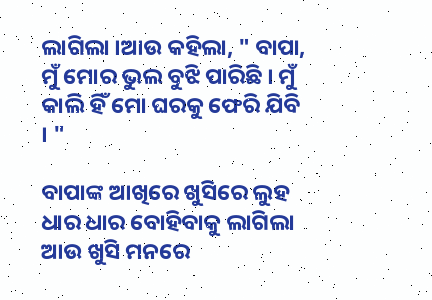ଲାଗିଲା ।ଆଉ କହିଲା, " ବାପା, ମୁଁ ମୋର ଭୁଲ ବୁଝି ପାରିଛି । ମୁଁ କାଲି ହିଁ ମୋ ଘରକୁ ଫେରି ଯିବି । "

ବାପାଙ୍କ ଆଖିରେ ଖୁସିରେ ଲୁହ ଧାର ଧାର ବୋହିବାକୁ ଲାଗିଲା ଆଉ ଖୁସି ମନରେ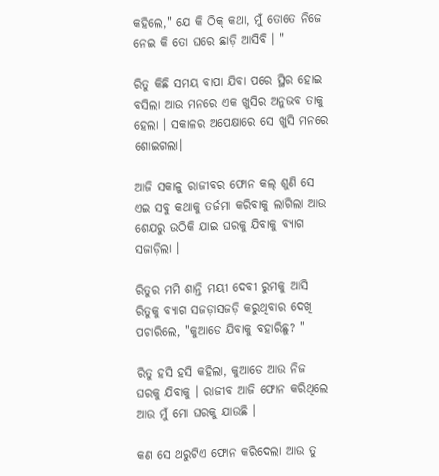କହିଲେ," ଯେ କି ଠିକ୍ କଥା, ମୁଁ ତୋତେ ନିଜେ ନେଇ କି ତୋ ଘରେ ଛାଡ଼ି ଆସିବି । "

ରିତୁ କିଛି ସମୟ ବାପା ଯିବା ପରେ ସ୍ଥିର ହୋଇ ବସିଲା ଆଉ ମନରେ ଏକ ଖୁସିର ଅନୁଭବ ତାକୁ ହେଲା । ସକାଳର ଅପେକ୍ଷାରେ ସେ ଖୁସି ମନରେ ଶୋଇଗଲା।

ଆଜି ସକାଳୁ ରାଜୀବର ଫୋନ କଲ୍ ଶୁଣି ସେ ଏଇ ସବୁ କଥାକୁ ତର୍ଜମା କରିବାକୁ ଲାଗିଲା ଆଉ ଶେଯରୁ ଉଠିକି ଯାଇ ଘରକୁ ଯିବାକୁ ବ୍ୟାଗ ସଜାଡ଼ିଲା ।

ରିତୁର ମମି ଶାନ୍ତି ମୟୀ ଦେବୀ ରୁମକୁ ଆସି ରିତୁକୁ ବ୍ୟାଗ ସଜଡ଼ାସଜଡ଼ି କରୁଥିବାର ଦେଖି ପଚାରିଲେ, "କୁଆଡେ ଯିବାକୁ ବହାରିଛୁ? "

ରିତୁ ହସି ହସି କହିଲା, କୁଆଡେ ଆଉ ନିଜ ଘରକୁ ଯିବାକୁ । ରାଜୀବ ଆଜି ଫୋନ କରିଥିଲେ ଆଉ ମୁଁ ମୋ ଘରକୁ ଯାଉଛି ।

କଣ ସେ ଥରୁଟିଏ ଫୋନ କରିଦେଲା ଆଉ ତୁ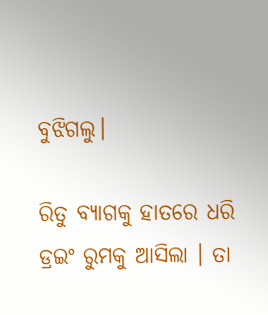ବୁଝିଗଲୁ।

ରିତୁ ବ୍ୟାଗକୁ ହାତରେ ଧରି ଡ୍ରଇଂ ରୁମକୁ ଆସିଲା । ତା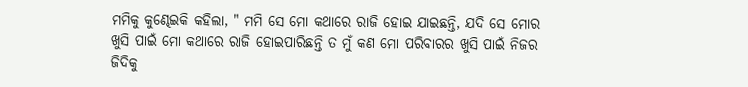ମମିକୁ କୁଣ୍ଢେଇକି କହିଲା, " ମମି ସେ ମୋ କଥାରେ ରାଜି ହୋଇ ଯାଇଛନ୍ତି, ଯଦି ସେ ମୋର ଖୁସି ପାଇଁ ମୋ କଥାରେ ରାଜି ହୋଇପାରିଛନ୍ତି ତ ମୁଁ କଣ ମୋ ପରିବାରର ଖୁସି ପାଇଁ ନିଜର ଜିଦିକୁ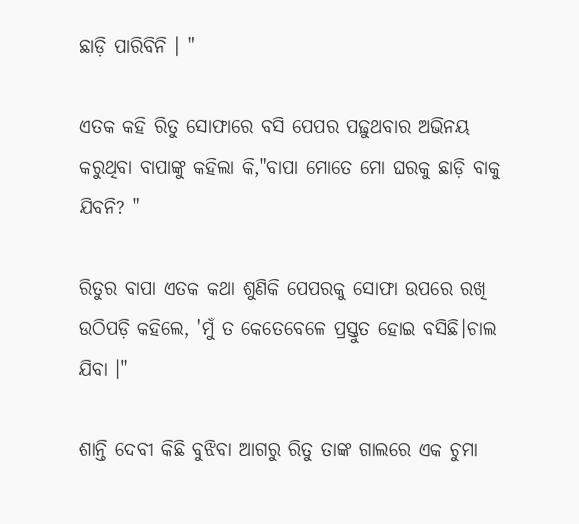ଛାଡ଼ି ପାରିବିନି । "

ଏତକ କହି ରିତୁ ସୋଫାରେ ବସି ପେପର ପଢ଼ୁଥବାର ଅଭିନୟ କରୁଥିବା ବାପାଙ୍କୁ କହିଲା କି,"ବାପା ମୋତେ ମୋ ଘରକୁ ଛାଡ଼ି ବାକୁ ଯିବନି? "

ରିତୁର ବାପା ଏତକ କଥା ଶୁଣିକି ପେପରକୁ ସୋଫା ଉପରେ ରଖି ଉଠିପଡ଼ି କହିଲେ, 'ମୁଁ ତ କେତେବେଳେ ପ୍ରସ୍ତୁତ ହୋଇ ବସିଛି।ଚାଲ ଯିବା ।"

ଶାନ୍ତି ଦେବୀ କିଛି ବୁଝିବା ଆଗରୁ ରିତୁ ତାଙ୍କ ଗାଲରେ ଏକ ଚୁମା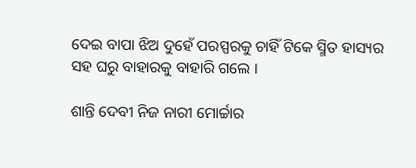ଦେଇ ବାପା ଝିଅ ଦୁହେଁ ପରସ୍ପରକୁ ଚାହିଁ ଟିକେ ସ୍ମିତ ହାସ୍ୟର ସହ ଘରୁ ବାହାରକୁ ବାହାରି ଗଲେ ।

ଶାନ୍ତି ଦେବୀ ନିଜ ନାରୀ ମୋର୍ଚ୍ଚାର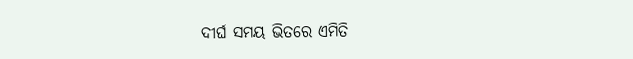ଦୀର୍ଘ ସମୟ ଭିତରେ ଏମିତି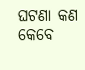ଘଟଣା କଣ କେବେ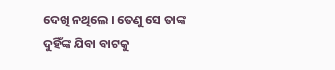ଦେଖି ନଥିଲେ । ତେଣୁ ସେ ତାଙ୍କ ଦୁହିଁଙ୍କ ଯିବା ବାଟକୁ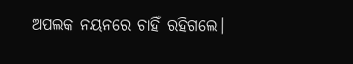ଅପଲକ ନୟନରେ ଚାହିଁ ରହିଗଲେ।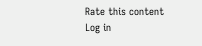Rate this content
Log in